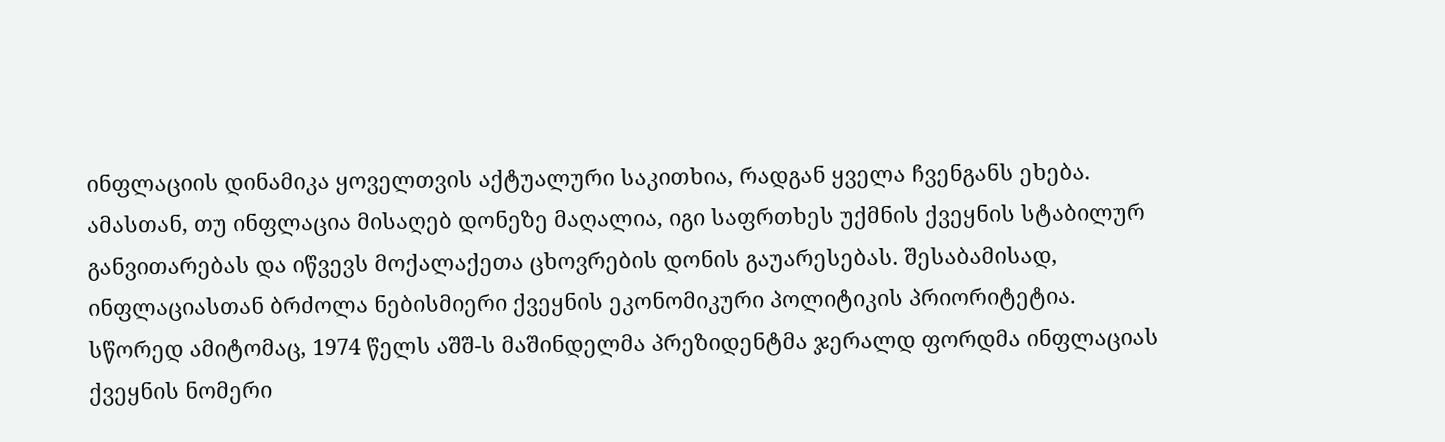ინფლაციის დინამიკა ყოველთვის აქტუალური საკითხია, რადგან ყველა ჩვენგანს ეხება. ამასთან, თუ ინფლაცია მისაღებ დონეზე მაღალია, იგი საფრთხეს უქმნის ქვეყნის სტაბილურ განვითარებას და იწვევს მოქალაქეთა ცხოვრების დონის გაუარესებას. შესაბამისად, ინფლაციასთან ბრძოლა ნებისმიერი ქვეყნის ეკონომიკური პოლიტიკის პრიორიტეტია. სწორედ ამიტომაც, 1974 წელს აშშ-ს მაშინდელმა პრეზიდენტმა ჯერალდ ფორდმა ინფლაციას ქვეყნის ნომერი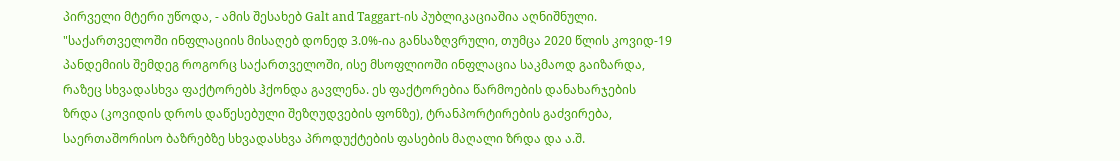პირველი მტერი უწოდა, - ამის შესახებ Galt and Taggart-ის პუბლიკაციაშია აღნიშნული.
"საქართველოში ინფლაციის მისაღებ დონედ 3.0%-ია განსაზღვრული, თუმცა 2020 წლის კოვიდ-19 პანდემიის შემდეგ როგორც საქართველოში, ისე მსოფლიოში ინფლაცია საკმაოდ გაიზარდა, რაზეც სხვადასხვა ფაქტორებს ჰქონდა გავლენა. ეს ფაქტორებია წარმოების დანახარჯების ზრდა (კოვიდის დროს დაწესებული შეზღუდვების ფონზე), ტრანპორტირების გაძვირება, საერთაშორისო ბაზრებზე სხვადასხვა პროდუქტების ფასების მაღალი ზრდა და ა.შ.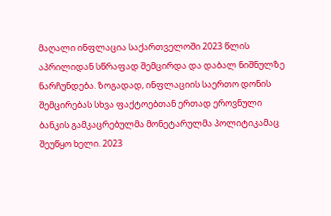მაღალი ინფლაცია საქართველოში 2023 წლის აპრილიდან სწრაფად შემცირდა და დაბალ ნიშნულზე ნარჩუნდება. ზოგადად, ინფლაციის საერთო დონის შემცირებას სხვა ფაქტოებთან ერთად ეროვნული ბანკის გამკაცრებულმა მონეტარულმა პოლიტიკამაც შეუწყო ხელი. 2023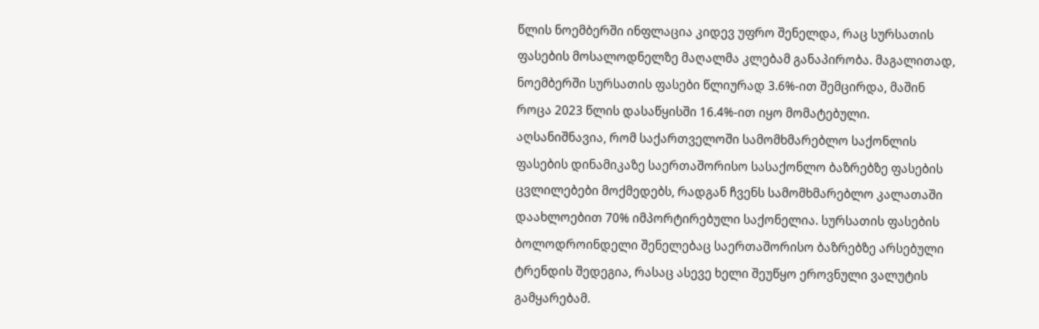წლის ნოემბერში ინფლაცია კიდევ უფრო შენელდა, რაც სურსათის ფასების მოსალოდნელზე მაღალმა კლებამ განაპირობა. მაგალითად, ნოემბერში სურსათის ფასები წლიურად 3.6%-ით შემცირდა, მაშინ როცა 2023 წლის დასაწყისში 16.4%-ით იყო მომატებული.
აღსანიშნავია, რომ საქართველოში სამომხმარებლო საქონლის ფასების დინამიკაზე საერთაშორისო სასაქონლო ბაზრებზე ფასების ცვლილებები მოქმედებს, რადგან ჩვენს სამომხმარებლო კალათაში დაახლოებით 70% იმპორტირებული საქონელია. სურსათის ფასების ბოლოდროინდელი შენელებაც საერთაშორისო ბაზრებზე არსებული ტრენდის შედეგია, რასაც ასევე ხელი შეუწყო ეროვნული ვალუტის გამყარებამ.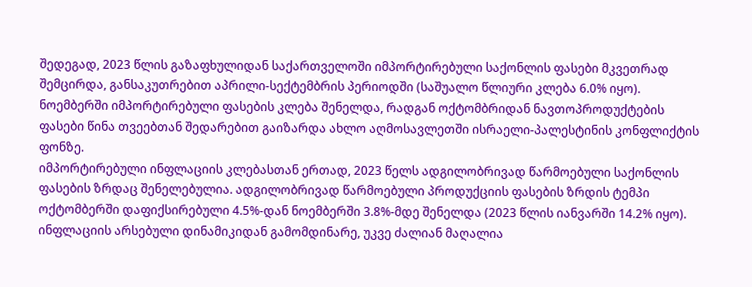შედეგად, 2023 წლის გაზაფხულიდან საქართველოში იმპორტირებული საქონლის ფასები მკვეთრად შემცირდა, განსაკუთრებით აპრილი-სექტემბრის პერიოდში (საშუალო წლიური კლება 6.0% იყო). ნოემბერში იმპორტირებული ფასების კლება შენელდა, რადგან ოქტომბრიდან ნავთოპროდუქტების ფასები წინა თვეებთან შედარებით გაიზარდა ახლო აღმოსავლეთში ისრაელი-პალესტინის კონფლიქტის ფონზე.
იმპორტირებული ინფლაციის კლებასთან ერთად, 2023 წელს ადგილობრივად წარმოებული საქონლის ფასების ზრდაც შენელებულია. ადგილობრივად წარმოებული პროდუქციის ფასების ზრდის ტემპი ოქტომბერში დაფიქსირებული 4.5%-დან ნოემბერში 3.8%-მდე შენელდა (2023 წლის იანვარში 14.2% იყო).
ინფლაციის არსებული დინამიკიდან გამომდინარე, უკვე ძალიან მაღალია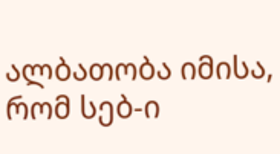ალბათობა იმისა, რომ სებ-ი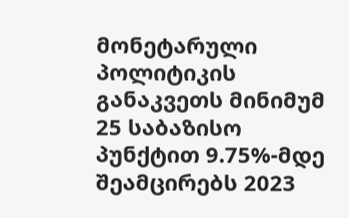მონეტარული პოლიტიკის განაკვეთს მინიმუმ 25 საბაზისო პუნქტით 9.75%-მდე შეამცირებს 2023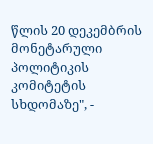წლის 20 დეკემბრის მონეტარული პოლიტიკის კომიტეტის სხდომაზე", -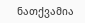ნათქვამია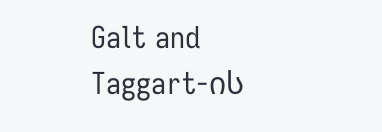Galt and Taggart-ის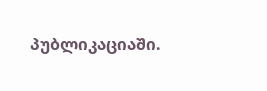პუბლიკაციაში.